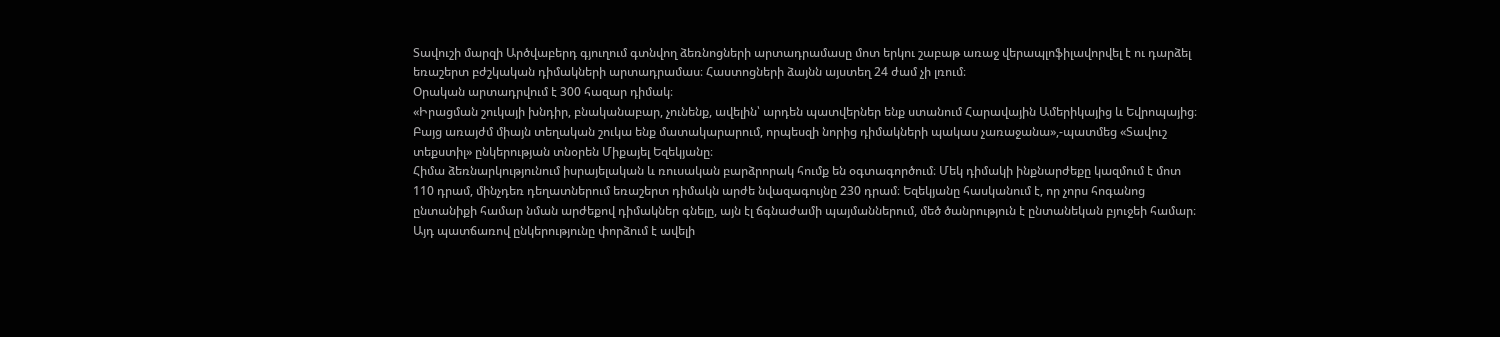Տավուշի մարզի Արծվաբերդ գյուղում գտնվող ձեռնոցների արտադրամասը մոտ երկու շաբաթ առաջ վերապլոֆիլավորվել է ու դարձել եռաշերտ բժշկական դիմակների արտադրամաս։ Հաստոցների ձայնն այստեղ 24 ժամ չի լռում։
Օրական արտադրվում է 300 հազար դիմակ։
«Իրացման շուկայի խնդիր, բնականաբար, չունենք, ավելին՝ արդեն պատվերներ ենք ստանում Հարավային Ամերիկայից և Եվրոպայից։ Բայց առայժմ միայն տեղական շուկա ենք մատակարարում, որպեսզի նորից դիմակների պակաս չառաջանա»,-պատմեց «Տավուշ տեքստիլ» ընկերության տնօրեն Միքայել Եզեկյանը։
Հիմա ձեռնարկությունում իսրայելական և ռուսական բարձրորակ հումք են օգտագործում։ Մեկ դիմակի ինքնարժեքը կազմում է մոտ 110 դրամ, մինչդեռ դեղատներում եռաշերտ դիմակն արժե նվազագույնը 230 դրամ։ Եզեկյանը հասկանում է, որ չորս հոգանոց ընտանիքի համար նման արժեքով դիմակներ գնելը, այն էլ ճգնաժամի պայմաններում, մեծ ծանրություն է ընտանեկան բյուջեի համար։
Այդ պատճառով ընկերությունը փորձում է ավելի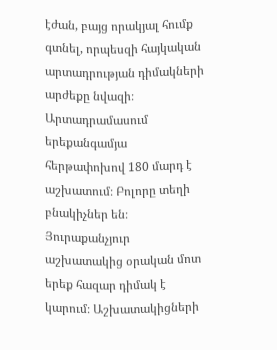էժան, բայց որակյալ հումք գտնել, որպեսզի հայկական արտադրության դիմակների արժեքը նվազի։
Արտադրամասում երեքանգամյա հերթափոխով 180 մարդ է աշխատում։ Բոլորը տեղի բնակիչներ են։ Յուրաքանչյուր աշխատակից օրական մոտ երեք հազար դիմակ է կարում։ Աշխատակիցների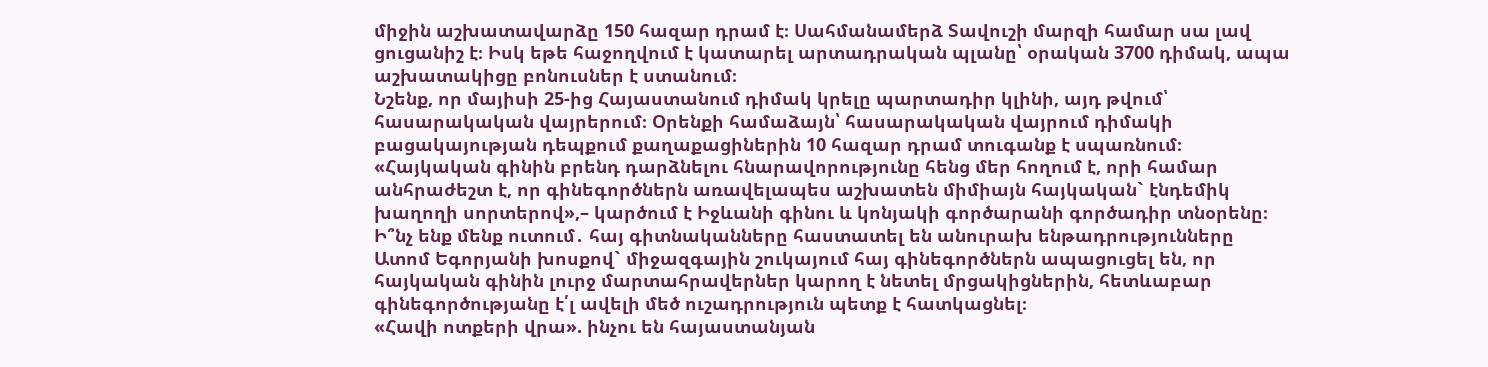միջին աշխատավարձը 150 հազար դրամ է։ Սահմանամերձ Տավուշի մարզի համար սա լավ ցուցանիշ է։ Իսկ եթե հաջողվում է կատարել արտադրական պլանը՝ օրական 3700 դիմակ, ապա աշխատակիցը բոնուսներ է ստանում։
Նշենք, որ մայիսի 25-ից Հայաստանում դիմակ կրելը պարտադիր կլինի, այդ թվում՝ հասարակական վայրերում։ Օրենքի համաձայն՝ հասարակական վայրում դիմակի բացակայության դեպքում քաղաքացիներին 10 հազար դրամ տուգանք է սպառնում։
«Հայկական գինին բրենդ դարձնելու հնարավորությունը հենց մեր հողում է, որի համար անհրաժեշտ է, որ գինեգործներն առավելապես աշխատեն միմիայն հայկական` էնդեմիկ խաղողի սորտերով»,– կարծում է Իջևանի գինու և կոնյակի գործարանի գործադիր տնօրենը։
Ի՞նչ ենք մենք ուտում․ հայ գիտնականները հաստատել են անուրախ ենթադրությունները
Ատոմ Եգորյանի խոսքով` միջազգային շուկայում հայ գինեգործներն ապացուցել են, որ հայկական գինին լուրջ մարտահրավերներ կարող է նետել մրցակիցներին, հետևաբար գինեգործությանը է՛լ ավելի մեծ ուշադրություն պետք է հատկացնել։
«Հավի ոտքերի վրա». ինչու են հայաստանյան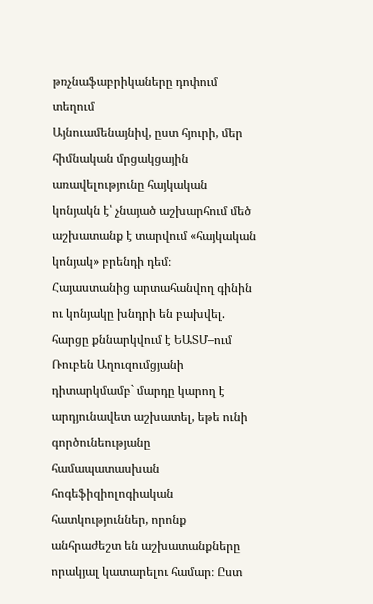թռչնաֆաբրիկաները դոփում տեղում
Այնուամենայնիվ, ըստ հյուրի, մեր հիմնական մրցակցային առավելությունը հայկական կոնյակն է՝ չնայած աշխարհում մեծ աշխատանք է տարվում «հայկական կոնյակ» բրենդի դեմ։
Հայաստանից արտահանվող գինին ու կոնյակը խնդրի են բախվել. հարցը քննարկվում է ԵԱՏՄ–ում
Ռուբեն Աղուզումցյանի դիտարկմամբ` մարդը կարող է արդյունավետ աշխատել, եթե ունի գործունեությանը համապատասխան հոգեֆիզիոլոգիական հատկություններ, որոնք անհրաժեշտ են աշխատանքները որակյալ կատարելու համար։ Ըստ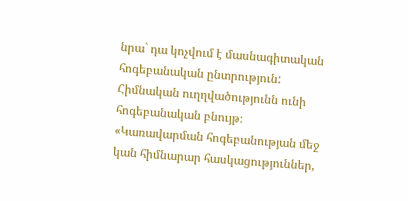նրա` դա կոչվում է մասնագիտական հոգեբանական ընտրություն: Հիմնական ուղղվածությունն ունի հոգեբանական բնույթ։
«Կառավարման հոգեբանության մեջ կան հիմնարար հասկացություններ,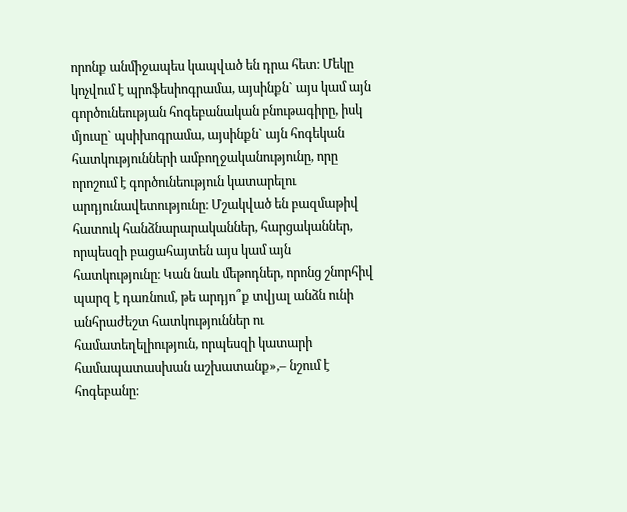որոնք անմիջապես կապված են դրա հետ։ Մեկը կոչվում է պրոֆեսիոգրամա, այսինքն` այս կամ այն գործունեության հոգեբանական բնութագիրը, իսկ մյուսը` պսիխոգրամա, այսինքն` այն հոգեկան հատկությունների ամբողջականությունը, որը որոշում է գործունեություն կատարելու արդյունավետությունը։ Մշակված են բազմաթիվ հատուկ հանձնարարականներ, հարցականներ, որպեսզի բացահայտեն այս կամ այն հատկությունը։ Կան նաև մեթոդներ, որոնց շնորհիվ պարզ է դառնում, թե արդյո՞ք տվյալ անձն ունի անհրաժեշտ հատկություններ ու համատեղելիություն, որպեսզի կատարի համապատասխան աշխատանք»,– նշում է հոգեբանը։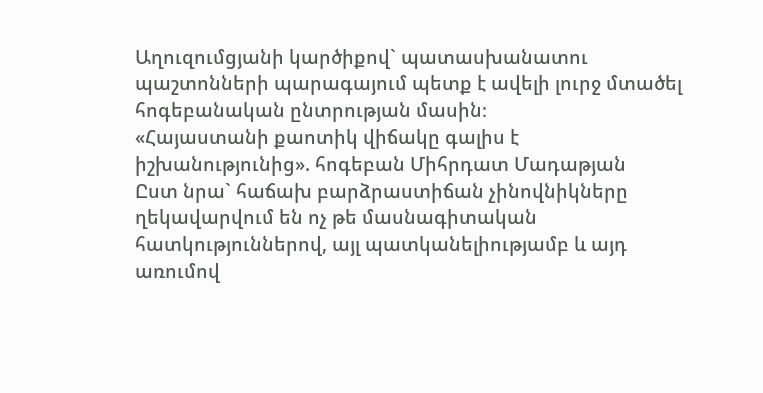Աղուզումցյանի կարծիքով` պատասխանատու պաշտոնների պարագայում պետք է ավելի լուրջ մտածել հոգեբանական ընտրության մասին։
«Հայաստանի քաոտիկ վիճակը գալիս է իշխանությունից». հոգեբան Միհրդատ Մադաթյան
Ըստ նրա` հաճախ բարձրաստիճան չինովնիկները ղեկավարվում են ոչ թե մասնագիտական հատկություններով, այլ պատկանելիությամբ և այդ առումով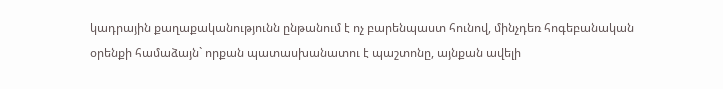կադրային քաղաքականությունն ընթանում է ոչ բարենպաստ հունով, մինչդեռ հոգեբանական օրենքի համաձայն` որքան պատասխանատու է պաշտոնը, այնքան ավելի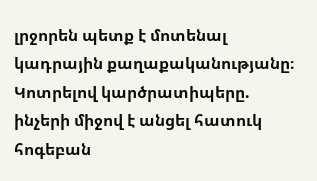լրջորեն պետք է մոտենալ կադրային քաղաքականությանը։
Կոտրելով կարծրատիպերը. ինչերի միջով է անցել հատուկ հոգեբան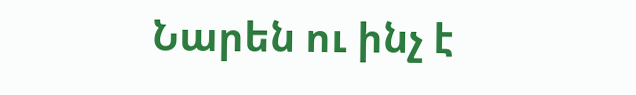Նարեն ու ինչ է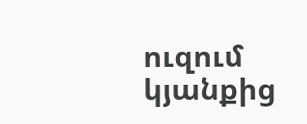ուզում կյանքից